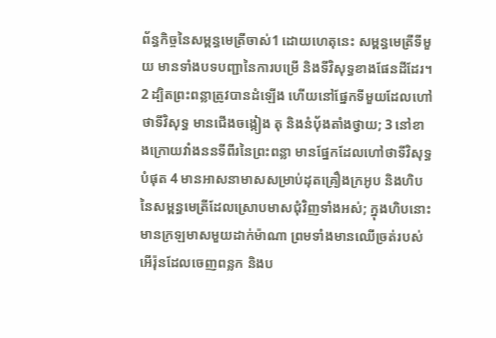ព័ន្ធកិច្ចនៃសម្ពន្ធមេត្រីចាស់1 ដោយហេតុនេះ សម្ពន្ធមេត្រីទីមួយ មានទាំងបទបញ្ជានៃការបម្រើ និងទីវិសុទ្ធខាងផែនដីដែរ។ 2 ដ្បិតព្រះពន្លាត្រូវបានដំឡើង ហើយនៅផ្នែកទីមួយដែលហៅថាទីវិសុទ្ធ មានជើងចង្កៀង តុ និងនំប៉័ងតាំងថ្វាយ; 3 នៅខាងក្រោយវាំងននទីពីរនៃព្រះពន្លា មានផ្នែកដែលហៅថាទីវិសុទ្ធបំផុត 4 មានអាសនាមាសសម្រាប់ដុតគ្រឿងក្រអូប និងហិបនៃសម្ពន្ធមេត្រីដែលស្រោបមាសជុំវិញទាំងអស់; ក្នុងហិបនោះ មានក្រឡមាសមួយដាក់ម៉ាណា ព្រមទាំងមានឈើច្រត់របស់អើរ៉ុនដែលចេញពន្លក និងប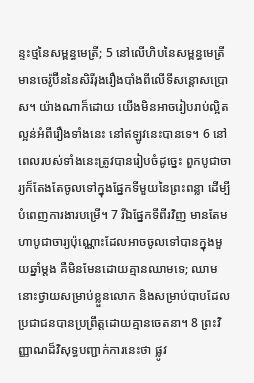ន្ទះថ្មនៃសម្ពន្ធមេត្រី; 5 នៅលើហិបនៃសម្ពន្ធមេត្រី មានចេរ៉ូប៊ីននៃសិរីរុងរឿងបាំងពីលើទីសន្ដោសប្រោស។ យ៉ាងណាក៏ដោយ យើងមិនអាចរៀបរាប់ល្អិតល្អន់អំពីរឿងទាំងនេះ នៅឥឡូវនេះបានទេ។ 6 នៅពេលរបស់ទាំងនេះត្រូវបានរៀបចំដូច្នេះ ពួកបូជាចារ្យក៏តែងតែចូលទៅក្នុងផ្នែកទីមួយនៃព្រះពន្លា ដើម្បីបំពេញការងារបម្រើ។ 7 រីឯផ្នែកទីពីរវិញ មានតែមហាបូជាចារ្យប៉ុណ្ណោះដែលអាចចូលទៅបានក្នុងមួយឆ្នាំម្ដង គឺមិនមែនដោយគ្មានឈាមទេ; ឈាមនោះថ្វាយសម្រាប់ខ្លួនលោក និងសម្រាប់បាបដែលប្រជាជនបានប្រព្រឹត្តដោយគ្មានចេតនា។ 8 ព្រះវិញ្ញាណដ៏វិសុទ្ធបញ្ជាក់ការនេះថា ផ្លូវ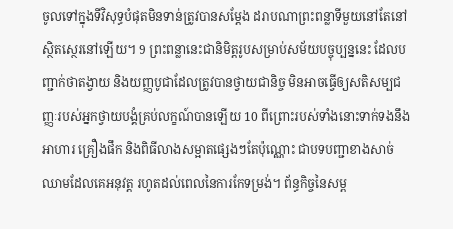ចូលទៅក្នុងទីវិសុទ្ធបំផុតមិនទាន់ត្រូវបានសម្ដែង ដរាបណាព្រះពន្លាទីមួយនៅតែនៅស្ថិតស្ថេរនៅឡើយ។ 9 ព្រះពន្លានេះជានិមិត្តរូបសម្រាប់សម័យបច្ចុប្បន្ននេះ ដែលបញ្ជាក់ថាតង្វាយ និងយញ្ញបូជាដែលត្រូវបានថ្វាយជានិច្ច មិនអាចធ្វើឲ្យសតិសម្បជញ្ញៈរបស់អ្នកថ្វាយបង្គំគ្រប់លក្ខណ៍បានឡើយ 10 ពីព្រោះរបស់ទាំងនោះទាក់ទងនឹងអាហារ គ្រឿងផឹក និងពិធីលាងសម្អាតផ្សេងៗតែប៉ុណ្ណោះ ជាបទបញ្ជាខាងសាច់ឈាមដែលគេអនុវត្ត រហូតដល់ពេលនៃការកែទម្រង់។ ព័ន្ធកិច្ចនៃសម្ព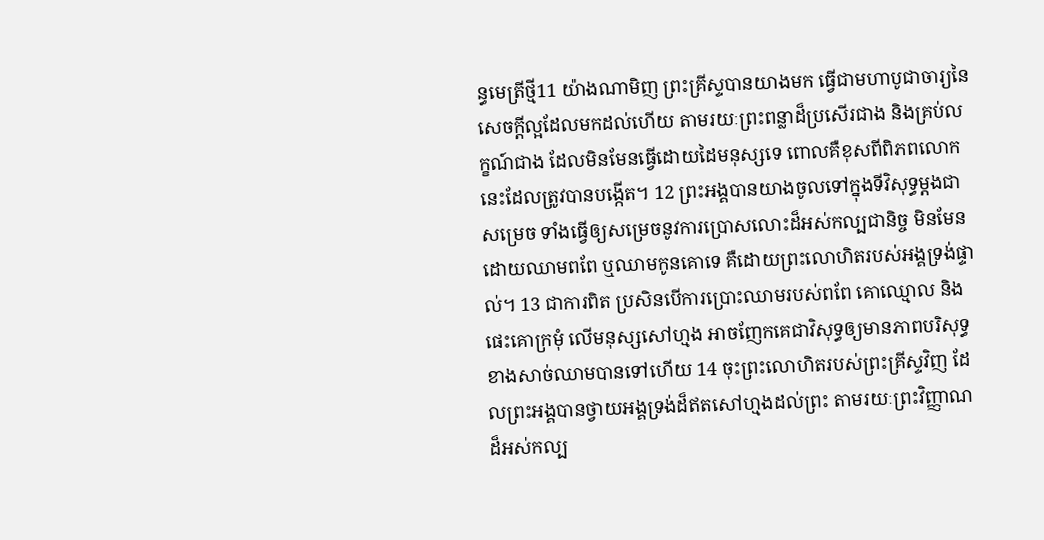ន្ធមេត្រីថ្មី11 យ៉ាងណាមិញ ព្រះគ្រីស្ទបានយាងមក ធ្វើជាមហាបូជាចារ្យនៃសេចក្ដីល្អដែលមកដល់ហើយ តាមរយៈព្រះពន្លាដ៏ប្រសើរជាង និងគ្រប់លក្ខណ៍ជាង ដែលមិនមែនធ្វើដោយដៃមនុស្សទេ ពោលគឺខុសពីពិភពលោកនេះដែលត្រូវបានបង្កើត។ 12 ព្រះអង្គបានយាងចូលទៅក្នុងទីវិសុទ្ធម្ដងជាសម្រេច ទាំងធ្វើឲ្យសម្រេចនូវការប្រោសលោះដ៏អស់កល្បជានិច្ច មិនមែនដោយឈាមពពែ ឬឈាមកូនគោទេ គឺដោយព្រះលោហិតរបស់អង្គទ្រង់ផ្ទាល់។ 13 ជាការពិត ប្រសិនបើការប្រោះឈាមរបស់ពពែ គោឈ្មោល និងផេះគោក្រមុំ លើមនុស្សសៅហ្មង អាចញែកគេជាវិសុទ្ធឲ្យមានភាពបរិសុទ្ធខាងសាច់ឈាមបានទៅហើយ 14 ចុះព្រះលោហិតរបស់ព្រះគ្រីស្ទវិញ ដែលព្រះអង្គបានថ្វាយអង្គទ្រង់ដ៏ឥតសៅហ្មងដល់ព្រះ តាមរយៈព្រះវិញ្ញាណដ៏អស់កល្ប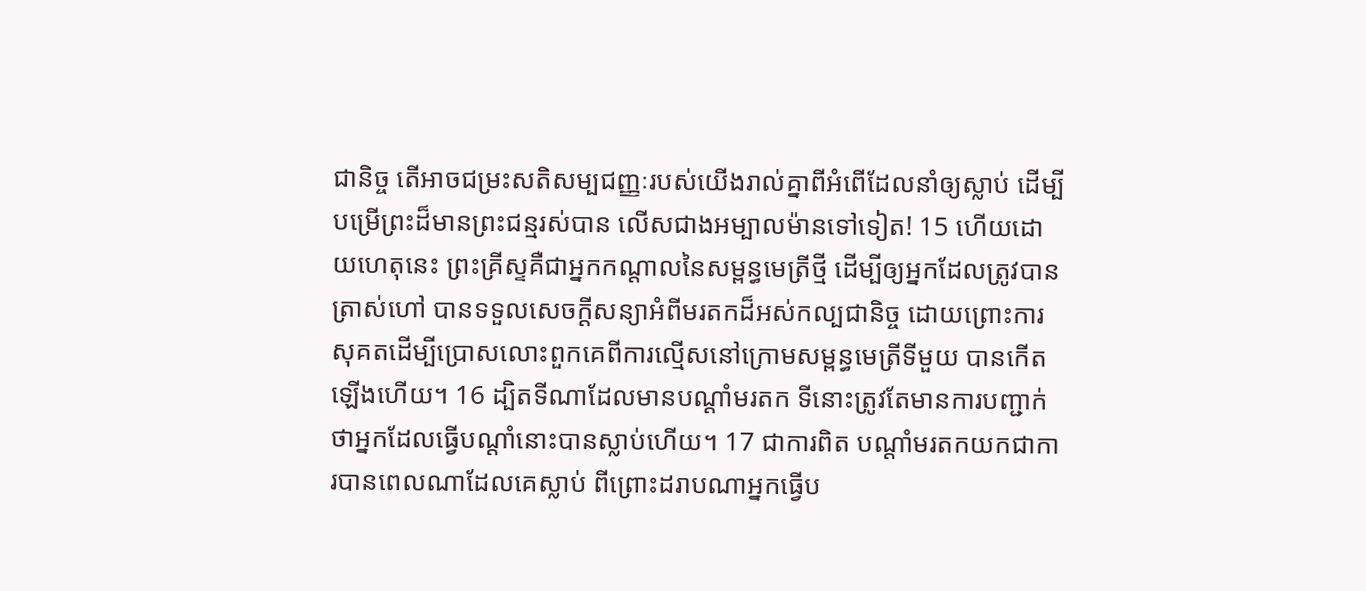ជានិច្ច តើអាចជម្រះសតិសម្បជញ្ញៈរបស់យើងរាល់គ្នាពីអំពើដែលនាំឲ្យស្លាប់ ដើម្បីបម្រើព្រះដ៏មានព្រះជន្មរស់បាន លើសជាងអម្បាលម៉ានទៅទៀត! 15 ហើយដោយហេតុនេះ ព្រះគ្រីស្ទគឺជាអ្នកកណ្ដាលនៃសម្ពន្ធមេត្រីថ្មី ដើម្បីឲ្យអ្នកដែលត្រូវបានត្រាស់ហៅ បានទទួលសេចក្ដីសន្យាអំពីមរតកដ៏អស់កល្បជានិច្ច ដោយព្រោះការសុគតដើម្បីប្រោសលោះពួកគេពីការល្មើសនៅក្រោមសម្ពន្ធមេត្រីទីមួយ បានកើតឡើងហើយ។ 16 ដ្បិតទីណាដែលមានបណ្ដាំមរតក ទីនោះត្រូវតែមានការបញ្ជាក់ថាអ្នកដែលធ្វើបណ្ដាំនោះបានស្លាប់ហើយ។ 17 ជាការពិត បណ្ដាំមរតកយកជាការបានពេលណាដែលគេស្លាប់ ពីព្រោះដរាបណាអ្នកធ្វើប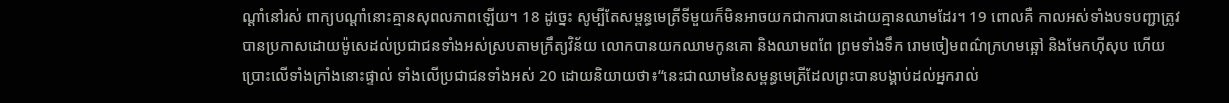ណ្ដាំនៅរស់ ពាក្យបណ្ដាំនោះគ្មានសុពលភាពឡើយ។ 18 ដូច្នេះ សូម្បីតែសម្ពន្ធមេត្រីទីមួយក៏មិនអាចយកជាការបានដោយគ្មានឈាមដែរ។ 19 ពោលគឺ កាលអស់ទាំងបទបញ្ជាត្រូវបានប្រកាសដោយម៉ូសេដល់ប្រជាជនទាំងអស់ស្របតាមក្រឹត្យវិន័យ លោកបានយកឈាមកូនគោ និងឈាមពពែ ព្រមទាំងទឹក រោមចៀមពណ៌ក្រហមឆ្អៅ និងមែកហ៊ីសុប ហើយប្រោះលើទាំងក្រាំងនោះផ្ទាល់ ទាំងលើប្រជាជនទាំងអស់ 20 ដោយនិយាយថា៖“នេះជាឈាមនៃសម្ពន្ធមេត្រីដែលព្រះបានបង្គាប់ដល់អ្នករាល់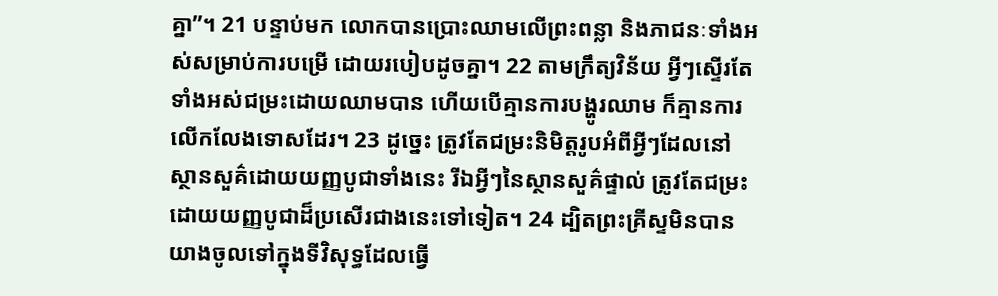គ្នា”។ 21 បន្ទាប់មក លោកបានប្រោះឈាមលើព្រះពន្លា និងភាជនៈទាំងអស់សម្រាប់ការបម្រើ ដោយរបៀបដូចគ្នា។ 22 តាមក្រឹត្យវិន័យ អ្វីៗស្ទើរតែទាំងអស់ជម្រះដោយឈាមបាន ហើយបើគ្មានការបង្ហូរឈាម ក៏គ្មានការលើកលែងទោសដែរ។ 23 ដូច្នេះ ត្រូវតែជម្រះនិមិត្តរូបអំពីអ្វីៗដែលនៅស្ថានសួគ៌ដោយយញ្ញបូជាទាំងនេះ រីឯអ្វីៗនៃស្ថានសួគ៌ផ្ទាល់ ត្រូវតែជម្រះដោយយញ្ញបូជាដ៏ប្រសើរជាងនេះទៅទៀត។ 24 ដ្បិតព្រះគ្រីស្ទមិនបានយាងចូលទៅក្នុងទីវិសុទ្ធដែលធ្វើ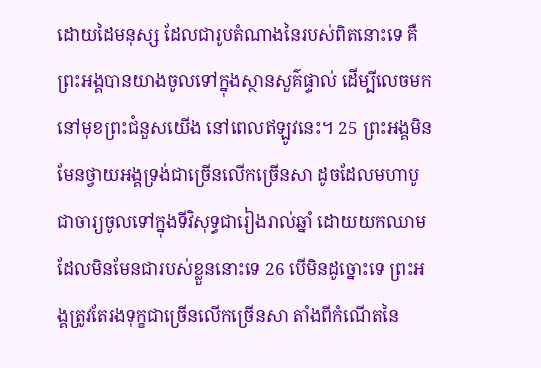ដោយដៃមនុស្ស ដែលជារូបតំណាងនៃរបស់ពិតនោះទេ គឺព្រះអង្គបានយាងចូលទៅក្នុងស្ថានសួគ៌ផ្ទាល់ ដើម្បីលេចមកនៅមុខព្រះជំនួសយើង នៅពេលឥឡូវនេះ។ 25 ព្រះអង្គមិនមែនថ្វាយអង្គទ្រង់ជាច្រើនលើកច្រើនសា ដូចដែលមហាបូជាចារ្យចូលទៅក្នុងទីវិសុទ្ធជារៀងរាល់ឆ្នាំ ដោយយកឈាមដែលមិនមែនជារបស់ខ្លួននោះទេ 26 បើមិនដូច្នោះទេ ព្រះអង្គត្រូវតែរងទុក្ខជាច្រើនលើកច្រើនសា តាំងពីកំណើតនៃ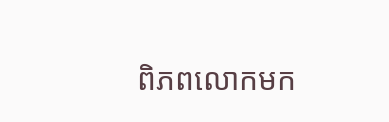ពិភពលោកមក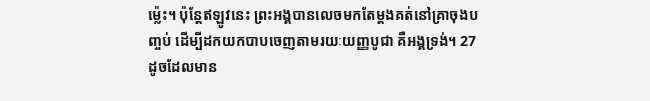ម្ល៉េះ។ ប៉ុន្តែឥឡូវនេះ ព្រះអង្គបានលេចមកតែម្ដងគត់នៅគ្រាចុងបញ្ចប់ ដើម្បីដកយកបាបចេញតាមរយៈយញ្ញបូជា គឺអង្គទ្រង់។ 27 ដូចដែលមាន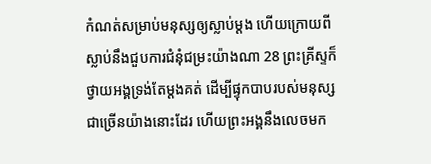កំណត់សម្រាប់មនុស្សឲ្យស្លាប់ម្ដង ហើយក្រោយពីស្លាប់នឹងជួបការជំនុំជម្រះយ៉ាងណា 28 ព្រះគ្រីស្ទក៏ថ្វាយអង្គទ្រង់តែម្ដងគត់ ដើម្បីផ្ទុកបាបរបស់មនុស្សជាច្រើនយ៉ាងនោះដែរ ហើយព្រះអង្គនឹងលេចមក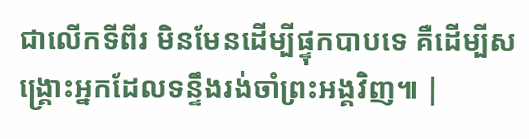ជាលើកទីពីរ មិនមែនដើម្បីផ្ទុកបាបទេ គឺដើម្បីសង្គ្រោះអ្នកដែលទន្ទឹងរង់ចាំព្រះអង្គវិញ៕ |